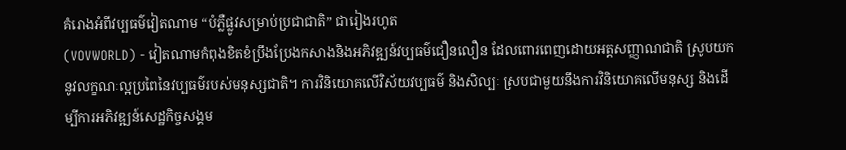គំរោងអំពីវប្បធម៌វៀតណាម “បំភ្លឺផ្លូវសម្រាប់ប្រជាជាតិ” ជារៀងរហូត
(VOVWORLD) - វៀតណាមកំពុងខិតខំប្រឹងប្រែងកសាងនិងអភិវឌ្ឍន៍វប្បធម៌ជឿនលឿន ដែលពោរពេញដោយអត្តសញ្ញាណជាតិ ស្រូបយកនូវលក្ខណៈល្អប្រពៃនៃវប្បធម៌របស់មនុស្សជាតិ។ ការវិនិយោគលើវិស័យវប្បធម៌ និងសិល្បៈ ស្របជាមួយនឹងការវិនិយោគលើមនុស្ស និងដើម្បីការអភិវឌ្ឍន៍សេដ្ឋកិច្ចសង្គម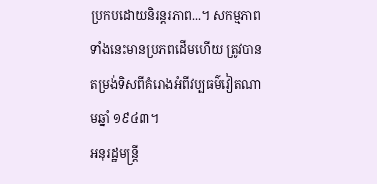ប្រកបដោយនិរន្តរភាព...។ សកម្មភាពទាំងនេះមានប្រភពដើមហើយ ត្រូវបានតម្រង់ទិសពីគំរោងអំពីវប្បធម៌វៀតណាមឆ្នាំ ១៩៤៣។
អនុរដ្ឋមន្ត្រី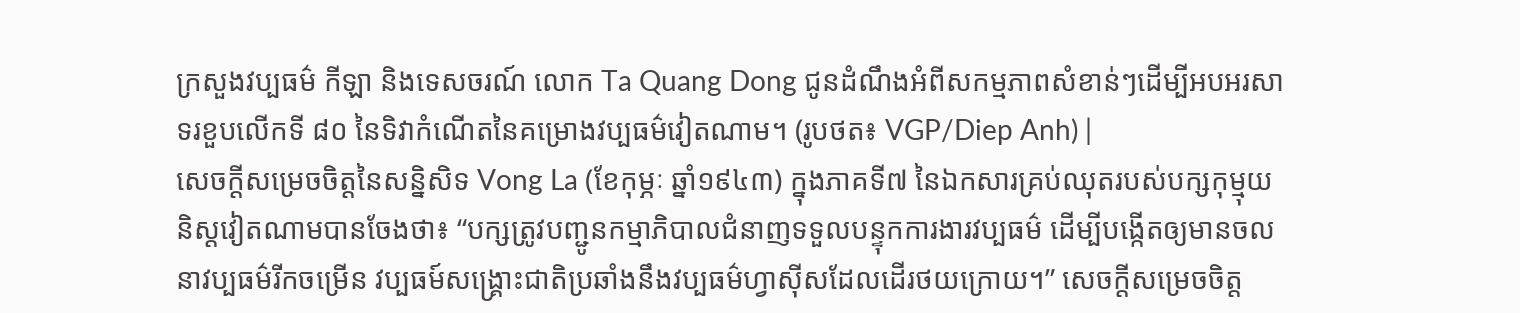ក្រសួងវប្បធម៌ កីឡា និងទេសចរណ៍ លោក Ta Quang Dong ជូនដំណឹងអំពីសកម្មភាពសំខាន់ៗដើម្បីអបអរសាទរខួបលើកទី ៨០ នៃទិវាកំណើតនៃគម្រោងវប្បធម៌វៀតណាម។ (រូបថត៖ VGP/Diep Anh) |
សេចក្តីសម្រេចចិត្តនៃសន្និសិទ Vong La (ខែកុម្ភៈ ឆ្នាំ១៩៤៣) ក្នុងភាគទី៧ នៃឯកសារគ្រប់ឈុតរបស់បក្សកុម្មុយនិស្តវៀតណាមបានចែងថា៖ “បក្សត្រូវបញ្ជូនកម្មាភិបាលជំនាញទទួលបន្ទុកការងារវប្បធម៌ ដើម្បីបង្កើតឲ្យមានចលនាវប្បធម៌រីកចម្រើន វប្បធម៍សង្គ្រោះជាតិប្រឆាំងនឹងវប្បធម៌ហ្វាស៊ីសដែលដើរថយក្រោយ។” សេចក្តីសម្រេចចិត្ត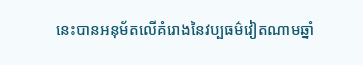នេះបានអនុម័តលើគំរោងនៃវប្បធម៌វៀតណាមឆ្នាំ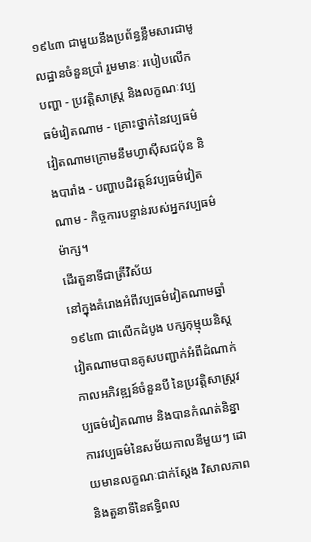១៩៤៣ ជាមួយនឹងប្រព័ន្ធខ្លឹមសារជាមូលដ្ឋានចំនួនប្រាំ រួមមានៈ របៀបលើកបញ្ហា - ប្រវត្តិសាស្ត្រ និងលក្ខណៈវប្បធម៌វៀតណាម - គ្រោះថ្នាក់នៃវប្បធម៌វៀតណាមក្រោមនឹមហ្វាស៊ីសជប៉ុន និងបារាំង - បញ្ហាបដិវត្តន៍វប្បធម៌វៀតណាម - កិច្ចការបន្ទាន់របស់អ្នកវប្បធម៌ម៉ាក្ស។
ដើរតួនាទីជាត្រីវិស័យ
នៅក្នុងគំរោងអំពីវប្បធម៌វៀតណាមឆ្នាំ ១៩៤៣ ជាលើកដំបូង បក្សកុម្មុយនិស្ត វៀតណាមបានគូសបញ្ជាក់អំពីដំណាក់កាលអភិវឌ្ឍន៍ចំនួនបី នៃប្រវត្តិសាស្រ្តវប្បធម៌វៀតណាម និងបានកំណត់និន្នាការវប្បធម៌នៃសម័យកាលនីមួយៗ ដោយមានលក្ខណៈជាក់ស្តែង វិសាលភាព និងតួនាទីនៃឥទ្ធិពល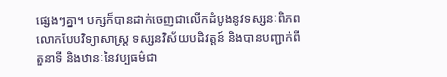ផ្សេងៗគ្នា។ បក្សក៏បានដាក់ចេញជាលើកដំបូងនូវទស្សនៈពិភពលោកបែបវិទ្យាសាស្ត្រ ទស្សនវិស័យបដិវត្តន៍ និងបានបញ្ជាក់ពីតួនាទី និងឋានៈនៃវប្បធម៌ជា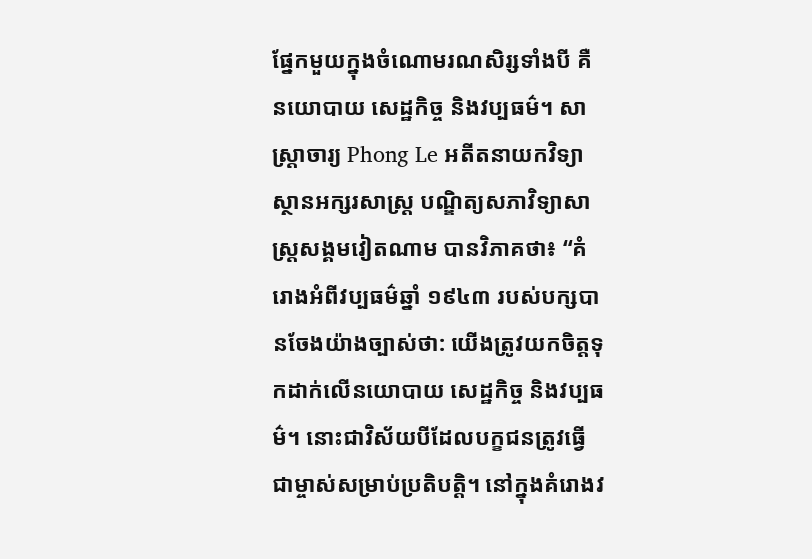ផ្នែកមួយក្នុងចំណោមរណសិរ្សទាំងបី គឺនយោបាយ សេដ្ឋកិច្ច និងវប្បធម៌។ សាស្ត្រាចារ្យ Phong Le អតីតនាយកវិទ្យាស្ថានអក្សរសាស្រ្ត បណ្ឌិត្យសភាវិទ្យាសាស្ត្រសង្គមវៀតណាម បានវិភាគថា៖ “គំរោងអំពីវប្បធម៌ឆ្នាំ ១៩៤៣ របស់បក្សបានចែងយ៉ាងច្បាស់ថា: យើងត្រូវយកចិត្តទុកដាក់លើនយោបាយ សេដ្ឋកិច្ច និងវប្បធម៌។ នោះជាវិស័យបីដែលបក្ខជនត្រូវធ្វើជាម្ចាស់សម្រាប់ប្រតិបត្តិ។ នៅក្នុងគំរោងវ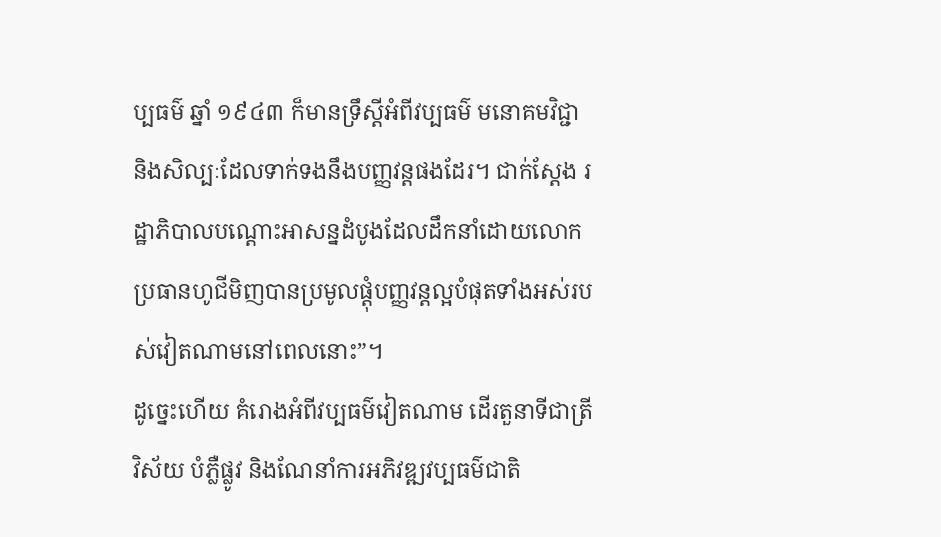ប្បធម៌ ឆ្នាំ ១៩៤៣ ក៏មានទ្រឹស្ដីអំពីវប្បធម៌ មនោគមវិជ្ជា និងសិល្បៈដែលទាក់ទងនឹងបញ្ញវន្តផងដែរ។ ជាក់ស្តែង រដ្ឋាភិបាលបណ្ដោះអាសន្នដំបូងដែលដឹកនាំដោយលោកប្រធានហូជីមិញបានប្រមូលផ្តុំបញ្ញវន្តល្អបំផុតទាំងអស់របស់វៀតណាមនៅពេលនោះ”។
ដូច្នេះហើយ គំរោងអំពីវប្បធម៌វៀតណាម ដើរតួនាទីជាត្រីវិស័យ បំភ្លឺផ្លូវ និងណែនាំការអភិវឌ្ឍវប្បធម៌ជាតិ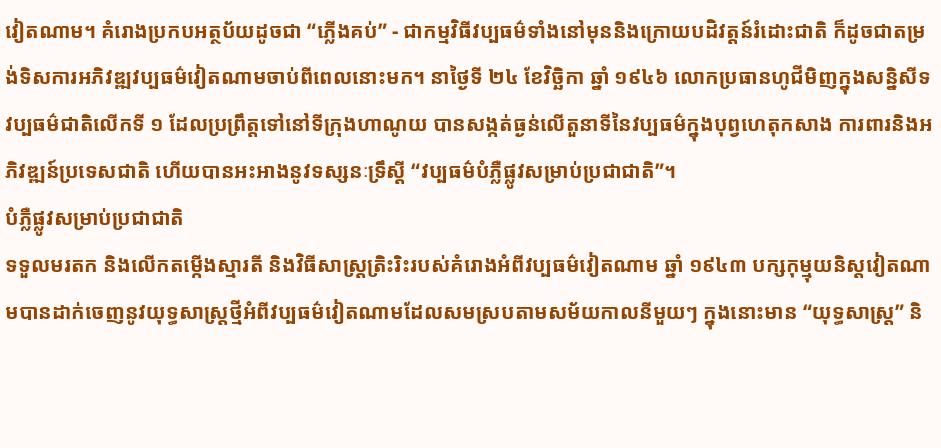វៀតណាម។ គំរោងប្រកបអត្ថប័យដូចជា “ភ្លើងគប់” - ជាកម្មវិធីវប្បធម៌ទាំងនៅមុននិងក្រោយបដិវត្តន៍រំដោះជាតិ ក៏ដូចជាតម្រង់ទិសការអភិវឌ្ឍវប្បធម៌វៀតណាមចាប់ពីពេលនោះមក។ នាថ្ងៃទី ២៤ ខែវិច្ឆិកា ឆ្នាំ ១៩៤៦ លោកប្រធានហូជីមិញក្នុងសន្និសីទវប្បធម៌ជាតិលើកទី ១ ដែលប្រព្រឹត្តទៅនៅទីក្រុងហាណូយ បានសង្កត់ធ្ងន់លើតួនាទីនៃវប្បធម៌ក្នុងបុព្វហេតុកសាង ការពារនិងអភិវឌ្ឍន៍ប្រទេសជាតិ ហើយបានអះអាងនូវទស្សនៈទ្រឹស្តី “វប្បធម៌បំភ្លឺផ្លូវសម្រាប់ប្រជាជាតិ”។
បំភ្លឺផ្លូវសម្រាប់ប្រជាជាតិ
ទទួលមរតក និងលើកតម្កើងស្មារតី និងវិធីសាស្ត្រត្រិះរិះរបស់គំរោងអំពីវប្បធម៌វៀតណាម ឆ្នាំ ១៩៤៣ បក្សកុម្មុយនិស្តវៀតណាមបានដាក់ចេញនូវយុទ្ធសាស្ត្រថ្មីអំពីវប្បធម៌វៀតណាមដែលសមស្របតាមសម័យកាលនីមួយៗ ក្នុងនោះមាន “យុទ្ធសាស្ត្រ” និ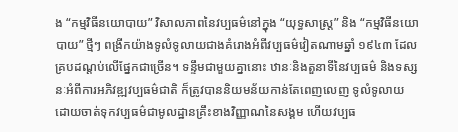ង “កម្មវិធីនយោបាយ” វិសាលភាពនៃវប្បធម៌នៅក្នុង “យុទ្ធសាស្ត្រ” និង “កម្មវិធីនយោបាយ” ថ្មីៗ ពង្រីកយ៉ាងទូលំទូលាយជាងគំរោងអំពីវប្បធម៌វៀតណាមឆ្នាំ ១៩៤៣ ដែលគ្របដណ្តប់លើផ្នែកជាច្រើន។ ទន្ទឹមជាមួយគ្នានោះ ឋានៈនិងតួនាទីនៃវប្បធម៌ និងទស្សនៈអំពីការអភិវឌ្ឍវប្បធម៌ជាតិ ក៏ត្រូវបាននិយមន័យកាន់តែពេញលេញ ទូលំទូលាយ ដោយចាត់ទុកវប្បធម៌ជាមូលដ្ឋានគ្រឹះខាងវិញ្ញាណនៃសង្គម ហើយវប្បធ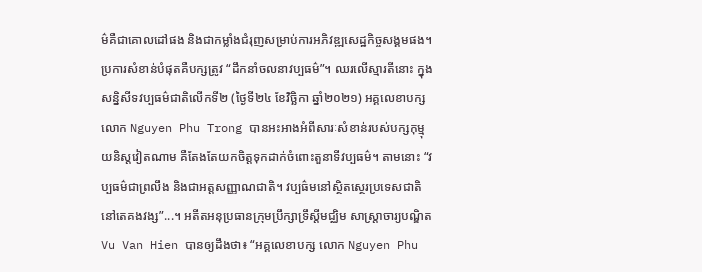ម៌គឺជាគោលដៅផង និងជាកម្លាំងជំរុញសម្រាប់ការអភិវឌ្ឍសេដ្ឋកិច្ចសង្គមផង។ ប្រការសំខាន់បំផុតគឺបក្សត្រូវ “ដឹកនាំចលនាវប្បធម៌”។ ឈរលើស្មារតីនោះ ក្នុងសន្និសីទវប្បធម៌ជាតិលើកទី២ (ថ្ងៃទី២៤ ខែវិច្ឆិកា ឆ្នាំ២០២១) អគ្គលេខាបក្ស លោក Nguyen Phu Trong បានអះអាងអំពីសារៈសំខាន់របស់បក្សកុម្មុយនិស្តវៀតណាម គឺតែងតែយកចិត្តទុកដាក់ចំពោះតួនាទីវប្បធម៌។ តាមនោះ “វប្បធម៌ជាព្រលឹង និងជាអត្តសញ្ញាណជាតិ។ វប្បធ៌មនៅស្ថិតស្ថេរប្រទេសជាតិនៅតេគងវង្ស”...។ អតីតអនុប្រធានក្រុមប្រឹក្សាទ្រឹស្តីមជ្ឈិម សាស្ត្រាចារ្យបណ្ឌិត Vu Van Hien បានឲ្យដឹងថា៖ “អគ្គលេខាបក្ស លោក Nguyen Phu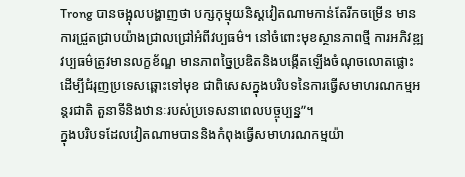Trong បានចង្អុលបង្ហាញថា បក្សកុម្មុយនិស្តវៀតណាមកាន់តែរីកចម្រើន មានការជ្រួតជ្រាបយ៉ាងជ្រាលជ្រៅអំពីវប្បធម៌។ នៅចំពោះមុខស្ថានភាពថ្មី ការអភិវឌ្ឍវប្បធម៌ត្រូវមានលក្ខខ័ណ្ឌ មានភាពច្នៃប្រឌិតនិងបង្កើតឡើងចំណុចលោតផ្លោះ ដើម្បីជំរុញប្រទេសឆ្ពោះទៅមុខ ជាពិសេសក្នុងបរិបទនៃការធ្វើសមាហរណកម្មអន្តរជាតិ តួនាទីនិងឋានៈរបស់ប្រទេសនាពេលបច្ចុប្បន្ន”។
ក្នុងបរិបទដែលវៀតណាមបាននិងកំពុងធ្វើសមាហរណកម្មយ៉ា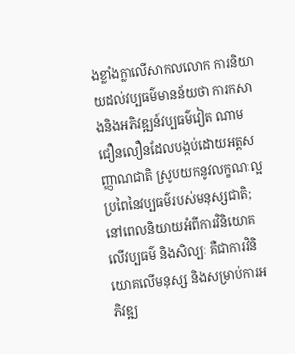ងខ្លាំងក្លាលើសាកលលោក ការនិយាយដល់វប្បធម៌មានន័យថា ការកសាងនិងអភិវឌ្ឍន៍វប្បធម៌វៀត ណាមជឿនលឿនដែលបង្កប់ដោយអត្តសញ្ញាណជាតិ ស្រូបយកនូវលក្ខណៈល្អប្រពៃនៃវប្បធម៌របស់មនុស្សជាតិ; នៅពេលនិយាយអំពីការវិនិយោគលើវប្បធម៌ និងសិល្បៈ គឺជាការវិនិយោគលើមនុស្ស និងសម្រាប់ការអភិវឌ្ឍ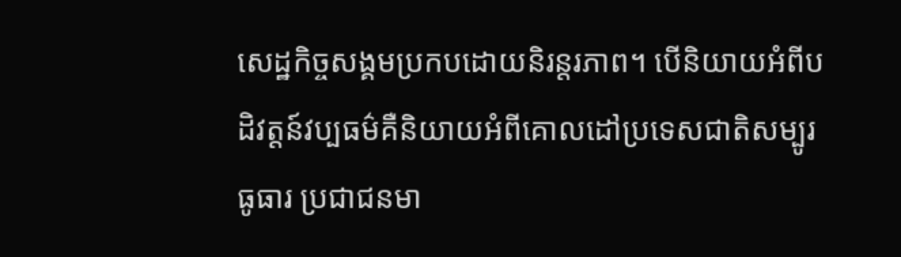សេដ្ឋកិច្ចសង្គមប្រកបដោយនិរន្តរភាព។ បើនិយាយអំពីបដិវត្តន៍វប្បធម៌គឺនិយាយអំពីគោលដៅប្រទេសជាតិសម្បូរធូធារ ប្រជាជនមា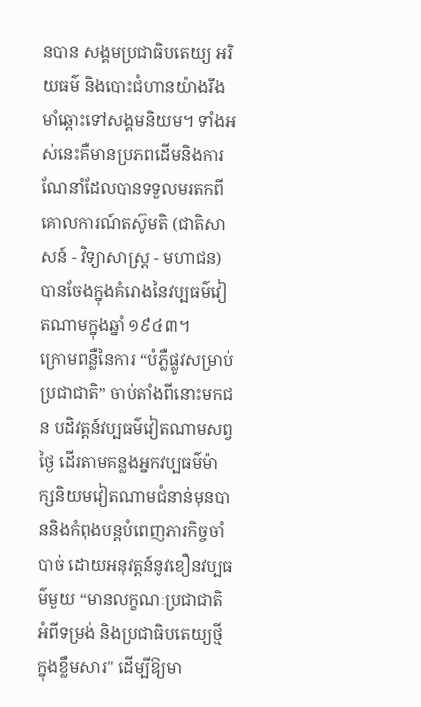នបាន សង្គមប្រជាធិបតេយ្យ អរិយធម៌ និងបោះជំហានយ៉ាងរឹងមាំឆ្ពោះទៅសង្គមនិយម។ ទាំងអស់នេះគឺមានប្រភពដើមនិងការណែនាំដែលបានទទួលមរតកពីគោលការណ៍តស៊ូមតិ (ជាតិសាសន៍ - វិទ្យាសាស្ត្រ - មហាជន) បានចែងក្នុងគំរោងនៃវប្បធម៌វៀតណាមក្នុងឆ្នាំ ១៩៤៣។
ក្រោមពន្លឺនៃការ “បំភ្លឺផ្លូវសម្រាប់ប្រជាជាតិ” ចាប់តាំងពីនោះមកជន បដិវត្តន៍វប្បធម៌វៀតណាមសព្វថ្ងៃ ដើរតាមគន្លងអ្នកវប្បធម៌ម៉ាក្សនិយមវៀតណាមជំនាន់មុនបាននិងកំពុងបន្តបំពេញភារកិច្ចចាំបាច់ ដោយអនុវត្តន៍នូវខឿនវប្បធម៌មួយ “មានលក្ខណៈប្រជាជាតិអំពីទម្រង់ និងប្រជាធិបតេយ្យថ្មីក្នុងខ្លឹមសារ" ដើម្បីឱ្យមា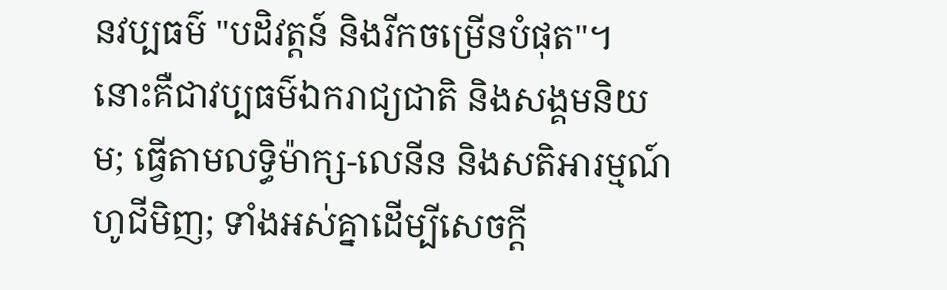នវប្បធម៌ "បដិវត្តន៍ និងរីកចម្រើនបំផុត"។ នោះគឺជាវប្បធម៌ឯករាជ្យជាតិ និងសង្គមនិយម; ធ្វើតាមលទ្ធិម៉ាក្ស-លេនីន និងសតិអារម្មណ៍ហូជីមិញ; ទាំងអស់គ្នាដើម្បីសេចក្តី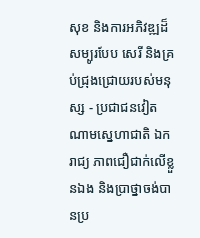សុខ និងការអភិវឌ្ឍដ៏សម្បូរបែប សេរី និងគ្រប់ជ្រុងជ្រោយរបស់មនុស្ស - ប្រជាជនវៀតណាមស្នេហាជាតិ ឯករាជ្យ ភាពជឿជាក់លើខ្លួនឯង និងប្រាថ្នាចង់បានប្រ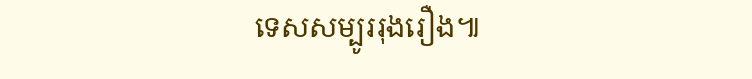ទេសសម្បូររុងរឿង៕